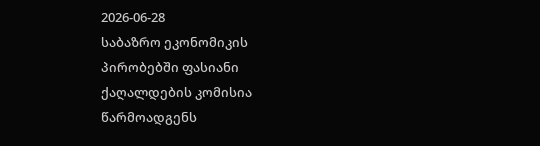2026-06-28
საბაზრო ეკონომიკის პირობებში ფასიანი ქაღალდების კომისია წარმოადგენს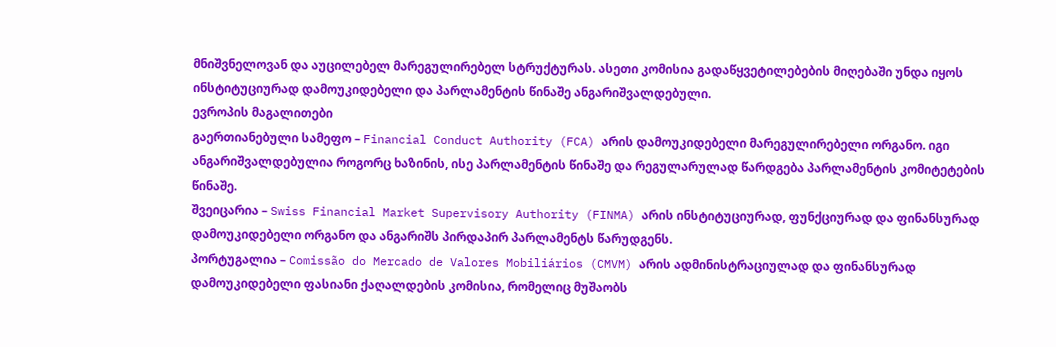მნიშვნელოვან და აუცილებელ მარეგულირებელ სტრუქტურას. ასეთი კომისია გადაწყვეტილებების მიღებაში უნდა იყოს ინსტიტუციურად დამოუკიდებელი და პარლამენტის წინაშე ანგარიშვალდებული.
ევროპის მაგალითები
გაერთიანებული სამეფო – Financial Conduct Authority (FCA) არის დამოუკიდებელი მარეგულირებელი ორგანო. იგი ანგარიშვალდებულია როგორც ხაზინის, ისე პარლამენტის წინაშე და რეგულარულად წარდგება პარლამენტის კომიტეტების წინაშე.
შვეიცარია – Swiss Financial Market Supervisory Authority (FINMA) არის ინსტიტუციურად, ფუნქციურად და ფინანსურად დამოუკიდებელი ორგანო და ანგარიშს პირდაპირ პარლამენტს წარუდგენს.
პორტუგალია – Comissão do Mercado de Valores Mobiliários (CMVM) არის ადმინისტრაციულად და ფინანსურად დამოუკიდებელი ფასიანი ქაღალდების კომისია, რომელიც მუშაობს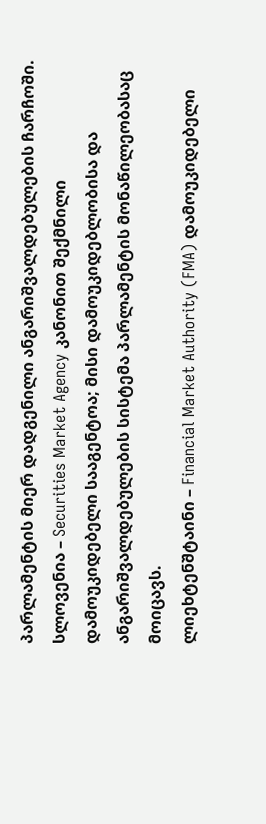პარლამენტის მიერ დადგენილი ანგარიშვალდებულების ჩარჩოში.
სლოვენია – Securities Market Agency კანონით შექმნილი დამოუკიდებელი სააგენტოა; მისი დამოუკიდებლობისა და ანგარიშვალდებულების სისტემა პარლამენტის მონაწილეობასაც მოიცავს.
ლიეხტენშტაინი – Financial Market Authority (FMA) დამოუკიდებელი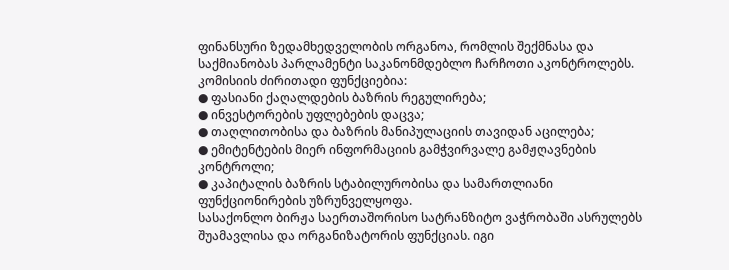ფინანსური ზედამხედველობის ორგანოა, რომლის შექმნასა და საქმიანობას პარლამენტი საკანონმდებლო ჩარჩოთი აკონტროლებს.
კომისიის ძირითადი ფუნქციებია:
● ფასიანი ქაღალდების ბაზრის რეგულირება;
● ინვესტორების უფლებების დაცვა;
● თაღლითობისა და ბაზრის მანიპულაციის თავიდან აცილება;
● ემიტენტების მიერ ინფორმაციის გამჭვირვალე გამჟღავნების კონტროლი;
● კაპიტალის ბაზრის სტაბილურობისა და სამართლიანი ფუნქციონირების უზრუნველყოფა.
სასაქონლო ბირჟა საერთაშორისო სატრანზიტო ვაჭრობაში ასრულებს შუამავლისა და ორგანიზატორის ფუნქციას. იგი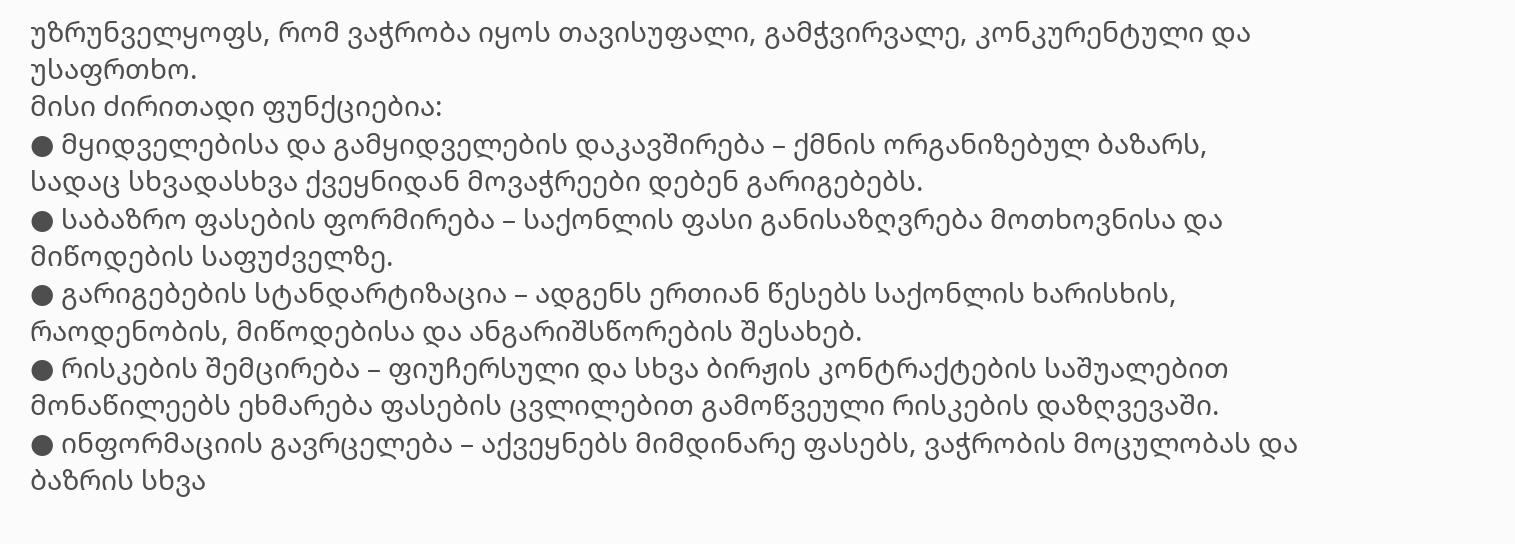უზრუნველყოფს, რომ ვაჭრობა იყოს თავისუფალი, გამჭვირვალე, კონკურენტული და უსაფრთხო.
მისი ძირითადი ფუნქციებია:
● მყიდველებისა და გამყიდველების დაკავშირება – ქმნის ორგანიზებულ ბაზარს, სადაც სხვადასხვა ქვეყნიდან მოვაჭრეები დებენ გარიგებებს.
● საბაზრო ფასების ფორმირება – საქონლის ფასი განისაზღვრება მოთხოვნისა და მიწოდების საფუძველზე.
● გარიგებების სტანდარტიზაცია – ადგენს ერთიან წესებს საქონლის ხარისხის, რაოდენობის, მიწოდებისა და ანგარიშსწორების შესახებ.
● რისკების შემცირება – ფიუჩერსული და სხვა ბირჟის კონტრაქტების საშუალებით მონაწილეებს ეხმარება ფასების ცვლილებით გამოწვეული რისკების დაზღვევაში.
● ინფორმაციის გავრცელება – აქვეყნებს მიმდინარე ფასებს, ვაჭრობის მოცულობას და ბაზრის სხვა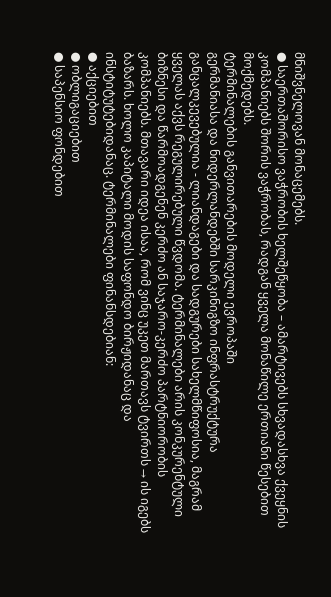მნიშვნელოვან მონაცემებს.
● საერთაშორისო ვაჭრობის ხელშეწყობა – ამარტივებს სხვადასხვა ქვეყნის კომპანიებს შორის ვაჭრობას, რადგან ყველა მონაწილე ერთიანი წესებით მოქმედებს.
ტერმინალების განვითარების მოდელი ევროპაში
გერმანიასა და ნიდერლანდებში სარკინიგზო ინფრასტრუქტურა განცალკევებულია - ლიანდაგები და სადგურები სახელმწიფოსია, მაგრამ ყველას აქვს რეგულირებული წვდომა. ტერმინალები არის კონკურენტული ბიზნესი და წარმოადგენენ კერძო ან საჯარო-კერძო პარტნიორობის კომპანიებს. მთავარი იდეა ისაა, რომ ვინც უკეთ მართავს ტვირთს → ის იგებს ბაზარს. ხოლო კაპიტალი მოდის საფონდო ბირჟიდანაც და ინსტიტუტებიდანაც. ტერმინალები ფინანსდებიან:
● აქციებით
● ობლიგაციებით
● საპენსიო ფონდებით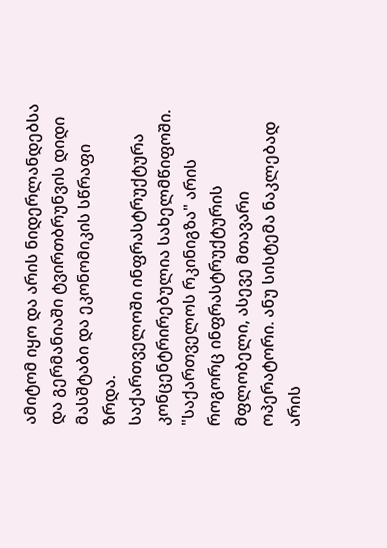ამიტომ იყო და არის ნიდერლანდებსა და გერმანიაში ტვირთბრუნვის დიდი მასშტაბი და ეკონომიკის სწრაფი ზრდა.
საქართველოში ინფრასტრუქტურა კონცენტრირებულია სახელმწიფოში.
"საქართველოს რკინიგზა" არის როგორც ინფრასტრუქტურის მფლობელი, ასევე მთავარი ოპერატორი. ანუ სისტემა ნაკლებად არის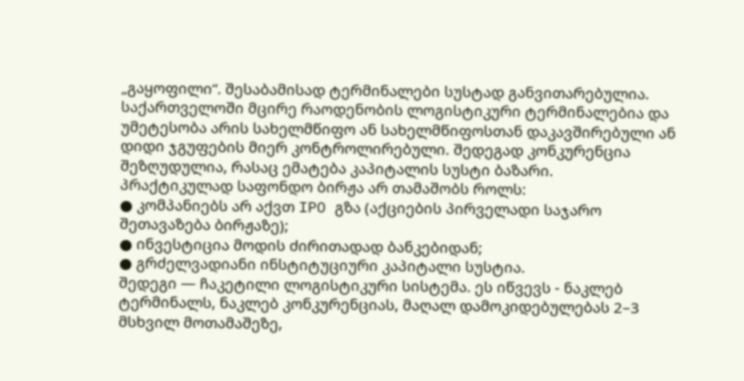„გაყოფილი“. შესაბამისად ტერმინალები სუსტად განვითარებულია. საქართველოში მცირე რაოდენობის ლოგისტიკური ტერმინალებია და უმეტესობა არის სახელმწიფო ან სახელმწიფოსთან დაკავშირებული ან დიდი ჯგუფების მიერ კონტროლირებული. შედეგად კონკურენცია შეზღუდულია, რასაც ემატება კაპიტალის სუსტი ბაზარი.
პრაქტიკულად საფონდო ბირჟა არ თამაშობს როლს:
● კომპანიებს არ აქვთ IPO გზა (აქციების პირველადი საჯარო შეთავაზება ბირჟაზე);
● ინვესტიცია მოდის ძირითადად ბანკებიდან;
● გრძელვადიანი ინსტიტუციური კაპიტალი სუსტია.
შედეგი — ჩაკეტილი ლოგისტიკური სისტემა. ეს იწვევს - ნაკლებ ტერმინალს, ნაკლებ კონკურენციას, მაღალ დამოკიდებულებას 2–3 მსხვილ მოთამაშეზე,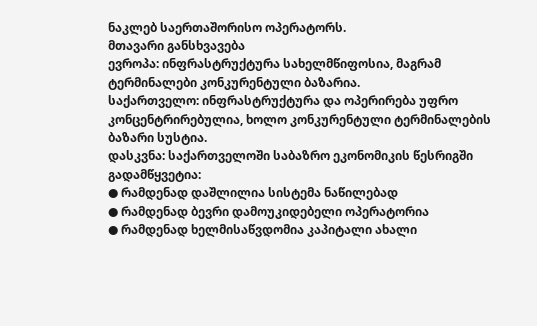ნაკლებ საერთაშორისო ოპერატორს.
მთავარი განსხვავება
ევროპა: ინფრასტრუქტურა სახელმწიფოსია, მაგრამ ტერმინალები კონკურენტული ბაზარია.
საქართველო: ინფრასტრუქტურა და ოპერირება უფრო კონცენტრირებულია, ხოლო კონკურენტული ტერმინალების ბაზარი სუსტია.
დასკვნა: საქართველოში საბაზრო ეკონომიკის წესრიგში გადამწყვეტია:
● რამდენად დაშლილია სისტემა ნაწილებად
● რამდენად ბევრი დამოუკიდებელი ოპერატორია
● რამდენად ხელმისაწვდომია კაპიტალი ახალი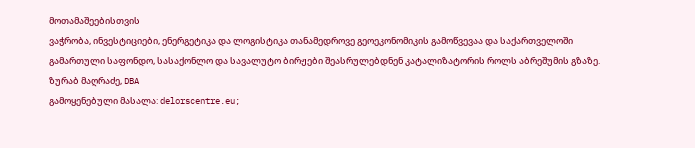მოთამაშეებისთვის
ვაჭრობა, ინვესტიციები, ენერგეტიკა და ლოგისტიკა თანამედროვე გეოეკონომიკის გამოწვევაა და საქართველოში გამართული საფონდო, სასაქონლო და სავალუტო ბირჟები შეასრულებდნენ კატალიზატორის როლს აბრეშუმის გზაზე.
ზურაბ მაღრაძე, DBA
გამოყენებული მასალა: delorscentre.eu;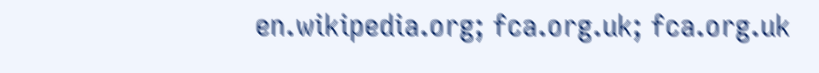en.wikipedia.org; fca.org.uk; fca.org.uk